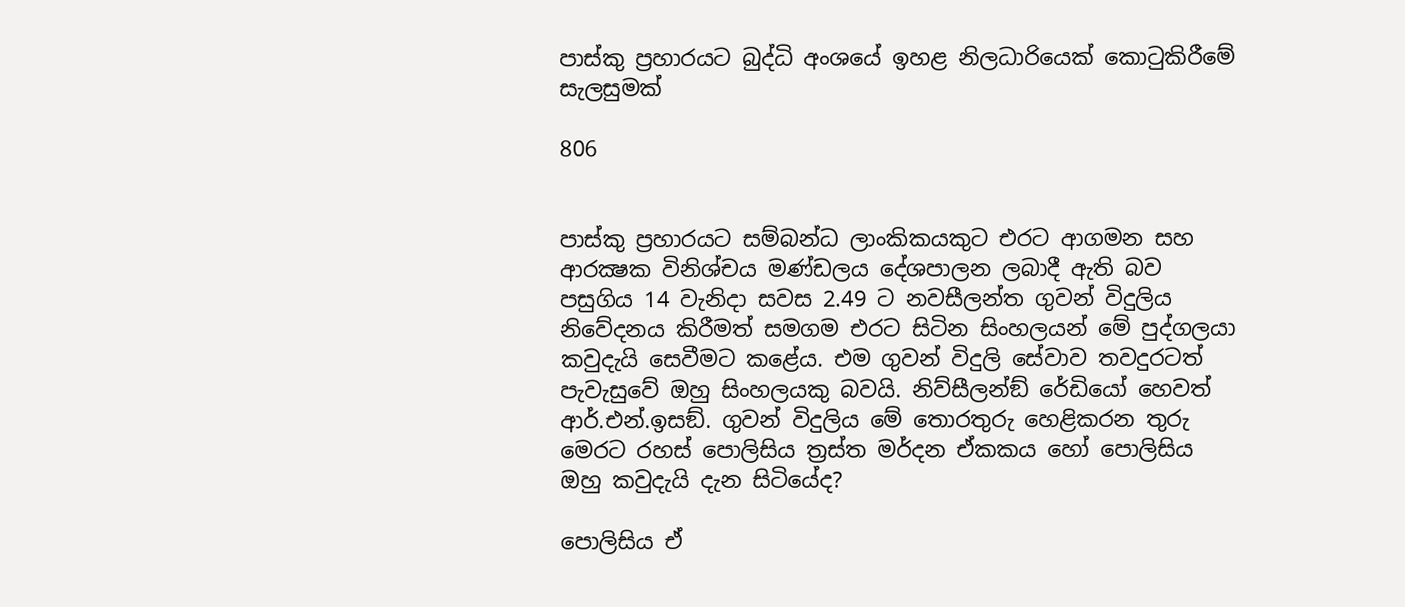පාස්කු ප්‍රහාරයට බුද්ධි අංශයේ ඉහළ නිලධාරියෙක් කොටුකිරීමේ සැලසුමක්

806


පාස්කු ප්‍රහාරයට සම්බන්ධ ලාංකිකයකුට එරට ආගමන සහ ආරක්‍ෂක විනිශ්චය මණ්ඩලය දේශපාලන ලබාදී ඇති බව පසුගිය 14 වැනිදා සවස 2.49 ට නවසීලන්ත ගුවන් විදුලිය නිවේදනය කිරීමත් සමගම එරට සිටින සිංහලයන් මේ පුද්ගලයා කවුදැයි සෙවීමට කළේය. එම ගුවන් විදුලි සේවාව තවදුරටත් පැවැසුවේ ඔහු සිංහලයකු බවයි. නිව්සීලන්ඞ් රේඩියෝ හෙවත් ආර්.එන්.ඉසඞ්. ගුවන් විදුලිය මේ තොරතුරු හෙළිකරන තුරු මෙරට රහස් පොලිසිය ත්‍රස්ත මර්දන ඒකකය හෝ පොලිසිය ඔහු කවුදැයි දැන සිටියේද?

පොලිසිය ඒ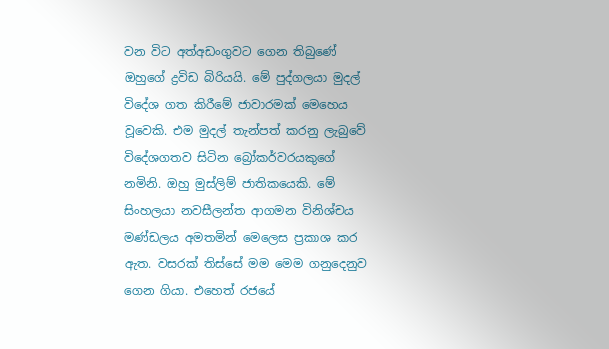වන විට අත්අඩංගුවට ගෙන තිබුණේ ඔහුගේ ද්‍රවිඩ බිරියයි. මේ පුද්ගලයා මුදල් විදේශ ගත කිරීමේ ජාවාරමක් මෙහෙය වූවෙකි. එම මුදල් තැන්පත් කරනු ලැබුවේ විදේශගතව සිටින බ්‍රෝකර්වරයකුගේ නමිනි. ඔහු මුස්ලිම් ජාතිකයෙකි. මේ සිංහලයා නවසීලන්ත ආගමන විනිශ්චය මණ්ඩලය අමතමින් මෙලෙස ප්‍රකාශ කර ඇත. වසරක් තිස්සේ මම මෙම ගනුදෙනුව ගෙන ගියා. එහෙත් රජයේ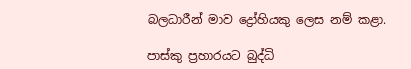බලධාරීන් මාව ද්‍රෝහියකු ලෙස නම් කළා.

පාස්කු ප්‍රහාරයට බුද්ධි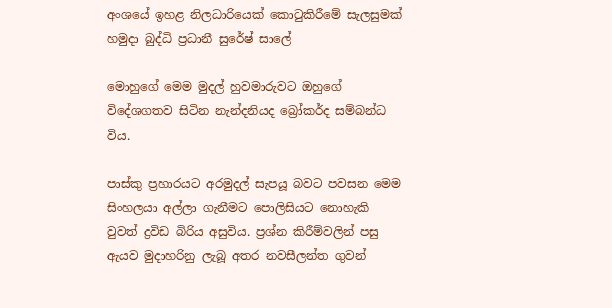අංශයේ ඉහළ නිලධාරියෙක් කොටුකිරීමේ සැලසුමක්
හමුදා බුද්ධි ප්‍රධානී සුරේෂ් සාලේ

මොහුගේ මෙම මුදල් හුවමාරුවට ඔහුගේ විදේශගතව සිටින නැන්දනියද බ්‍රෝකර්ද සම්බන්ධ විය.

පාස්කු ප්‍රහාරයට අරමුදල් සැපයූ බවට පවසන මෙම සිංහලයා අල්ලා ගැනීමට පොලිසියට නොහැකි වුවත් ද්‍රවිඩ බිරිය අසුවිය. ප්‍රශ්න කිරීම්වලින් පසු ඇයව මුදාහරිනු ලැබූ අතර නවසීලන්ත ගුවන්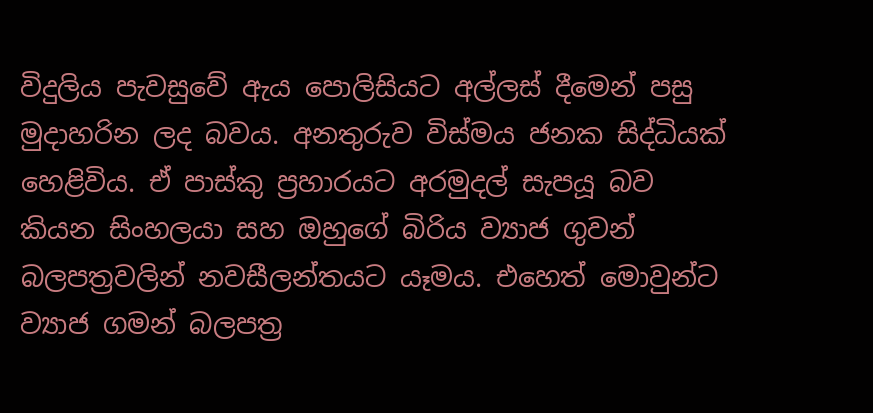විදුලිය පැවසුවේ ඇය පොලිසියට අල්ලස් දීමෙන් පසු මුදාහරින ලද බවය. අනතුරුව විස්මය ජනක සිද්ධියක් හෙළිවිය. ඒ පාස්කු ප්‍රහාරයට අරමුදල් සැපයූ බව කියන සිංහලයා සහ ඔහුගේ බිරිය ව්‍යාජ ගුවන් බලපත්‍රවලින් නවසීලන්තයට යෑමය. එහෙත් මොවුන්ට ව්‍යාජ ගමන් බලපත්‍ර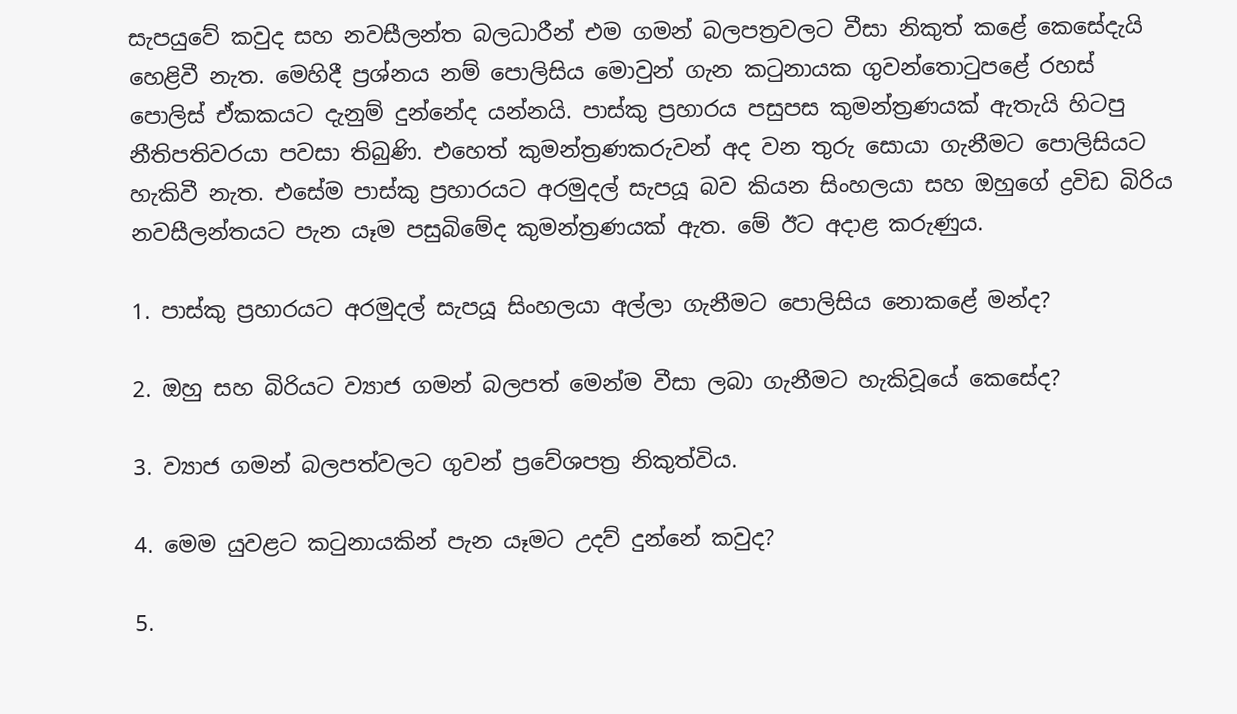සැපයුවේ කවුද සහ නවසීලන්ත බලධාරීන් එම ගමන් බලපත්‍රවලට වීසා නිකුත් කළේ කෙසේදැයි හෙළිවී නැත. මෙහිදී ප්‍රශ්නය නම් පොලිසිය මොවුන් ගැන කටුනායක ගුවන්තොටුපළේ රහස් පොලිස් ඒකකයට දැනුම් දුන්නේද යන්නයි. පාස්කු ප්‍රහාරය පසුපස කුමන්ත්‍රණයක් ඇතැයි හිටපු නීතිපතිවරයා පවසා තිබුණි. එහෙත් කුමන්ත්‍රණකරුවන් අද වන තුරු සොයා ගැනීමට පොලිසියට හැකිවී නැත. එසේම පාස්කු ප්‍රහාරයට අරමුදල් සැපයූ බව කියන සිංහලයා සහ ඔහුගේ ද්‍රවිඩ බිරිය නවසීලන්තයට පැන යෑම පසුබිමේද කුමන්ත්‍රණයක් ඇත. මේ ඊට අදාළ කරුණුය.

1. පාස්කු ප්‍රහාරයට අරමුදල් සැපයූ සිංහලයා අල්ලා ගැනීමට පොලිසිය නොකළේ මන්ද?

2. ඔහු සහ බිරියට ව්‍යාජ ගමන් බලපත් මෙන්ම වීසා ලබා ගැනීමට හැකිවූයේ කෙසේද?

3. ව්‍යාජ ගමන් බලපත්වලට ගුවන් ප්‍රවේශපත්‍ර නිකුත්විය.

4. මෙම යුවළට කටුනායකින් පැන යෑමට උදව් දුන්නේ කවුද?

5.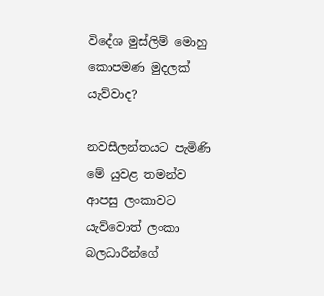විදේශ මුස්ලිම් මොහු කොපමණ මුදලක් යැව්වාද?

නවසීලන්තයට පැමිණි මේ යුවළ තමන්ව ආපසු ලංකාවට යැව්වොත් ලංකා බලධාරීන්ගේ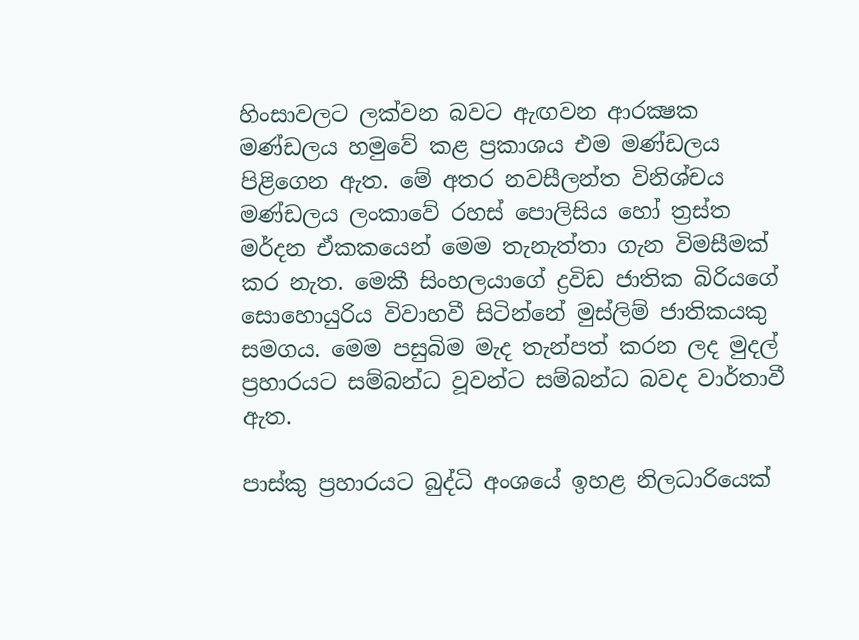හිංසාවලට ලක්වන බවට ඇඟවන ආරක්‍ෂක මණ්ඩලය හමුවේ කළ ප්‍රකාශය එම මණ්ඩලය පිළිගෙන ඇත. මේ අතර නවසීලන්ත විනිශ්චය මණ්ඩලය ලංකාවේ රහස් පොලිසිය හෝ ත්‍රස්ත මර්දන ඒකකයෙන් මෙම තැනැත්තා ගැන විමසීමක් කර නැත. මෙකී සිංහලයාගේ ද්‍රවිඩ ජාතික බිරියගේ සොහොයුරිය විවාහවී සිටින්නේ මුස්ලිම් ජාතිකයකු සමගය. මෙම පසුබිම මැද තැන්පත් කරන ලද මුදල් ප්‍රහාරයට සම්බන්ධ වූවන්ට සම්බන්ධ බවද වාර්තාවී ඇත.

පාස්කු ප්‍රහාරයට බුද්ධි අංශයේ ඉහළ නිලධාරියෙක්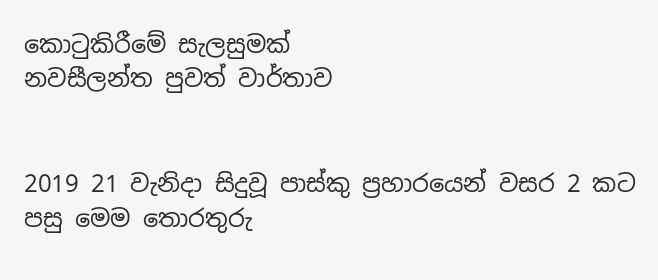කොටුකිරීමේ සැලසුමක්
නවසීලන්ත පුවත් වාර්තාව


2019 21 වැනිදා සිදුවූ පාස්කු ප්‍රහාරයෙන් වසර 2 කට පසු මෙම තොරතුරු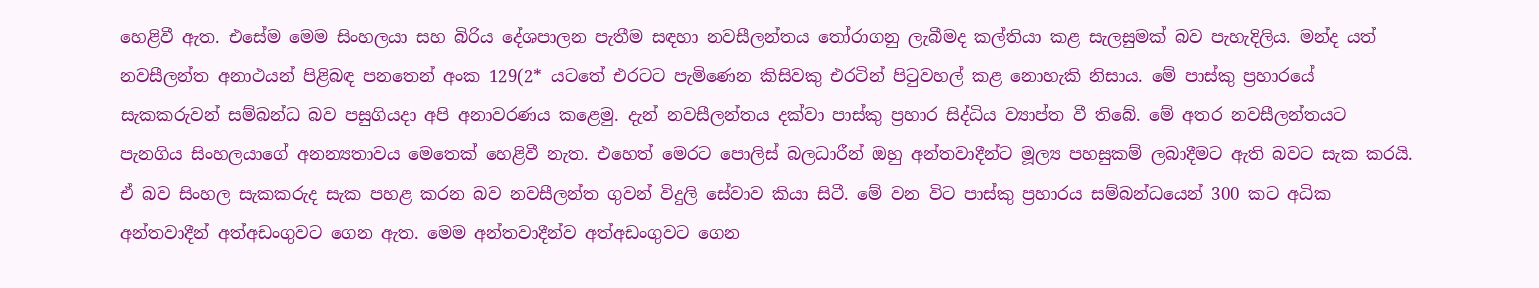හෙළිවී ඇත. එසේම මෙම සිංහලයා සහ බිරිය දේශපාලන පැතීම සඳහා නවසීලන්තය තෝරාගනු ලැබීමද කල්තියා කළ සැලසුමක් බව පැහැදිලිය. මන්ද යත් නවසීලන්ත අනාථයන් පිළිබඳ පනතෙන් අංක 129(2* යටතේ එරටට පැමිණෙන කිසිවකු එරටින් පිටුවහල් කළ නොහැකි නිසාය. මේ පාස්කු ප්‍රහාරයේ සැකකරුවන් සම්බන්ධ බව පසුගියදා අපි අනාවරණය කළෙමු. දැන් නවසීලන්තය දක්වා පාස්කු ප්‍රහාර සිද්ධිය ව්‍යාප්ත වී තිබේ. මේ අතර නවසීලන්තයට පැනගිය සිංහලයාගේ අනන්‍යතාවය මෙතෙක් හෙළිවී නැත. එහෙත් මෙරට පොලිස් බලධාරීන් ඔහු අන්තවාදීන්ට මූල්‍ය පහසුකම් ලබාදීමට ඇති බවට සැක කරයි. ඒ බව සිංහල සැකකරුද සැක පහළ කරන බව නවසීලන්ත ගුවන් විදුලි සේවාව කියා සිටී. මේ වන විට පාස්කු ප්‍රහාරය සම්බන්ධයෙන් 300 කට අධික අන්තවාදීන් අත්අඩංගුවට ගෙන ඇත. මෙම අන්තවාදීන්ව අත්අඩංගුවට ගෙන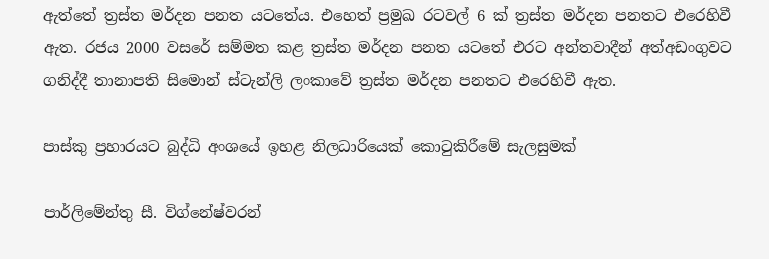ඇත්තේ ත්‍රස්ත මර්දන පනත යටතේය. එහෙත් ප්‍රමුඛ රටවල් 6 ක් ත්‍රස්ත මර්දන පනතට එරෙහිවී ඇත. රජය 2000 වසරේ සම්මත කළ ත්‍රස්ත මර්දන පනත යටතේ එරට අන්තවාදීන් අත්අඩංගුවට ගනිද්දී තානාපති සිමොන් ස්ටැන්ලි ලංකාවේ ත්‍රස්ත මර්දන පනතට එරෙහිවී ඇත.

පාස්කු ප්‍රහාරයට බුද්ධි අංශයේ ඉහළ නිලධාරියෙක් කොටුකිරීමේ සැලසුමක්

පාර්ලිමේන්තු සී. විග්නේෂ්වරන්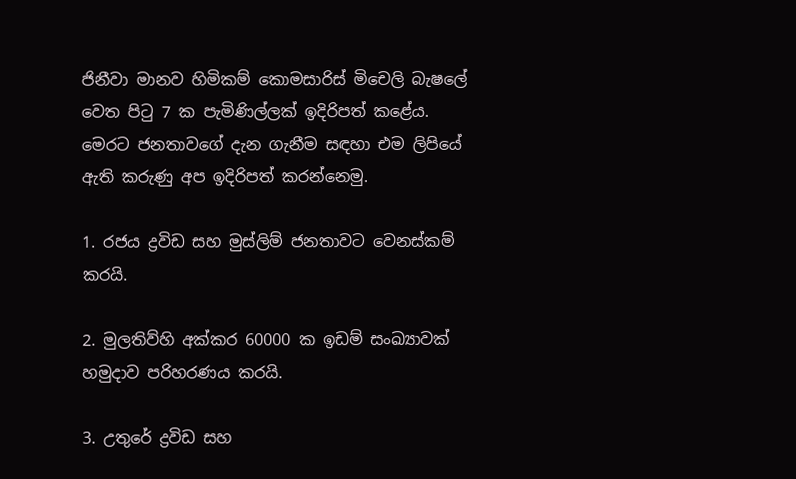ජිනීවා මානව හිමිකම් කොමසාරිස් මිචෙලි බැෂලේ වෙත පිටු 7 ක පැමිණිල්ලක් ඉදිරිපත් කළේය. මෙරට ජනතාවගේ දැන ගැනීම සඳහා එම ලිපියේ ඇති කරුණු අප ඉදිරිපත් කරන්නෙමු.

1. රජය ද්‍රවිඩ සහ මුස්ලිම් ජනතාවට වෙනස්කම් කරයි.

2. මුලතිව්හි අක්කර 60000 ක ඉඩම් සංඛ්‍යාවක් හමුදාව පරිහරණය කරයි.

3. උතුරේ ද්‍රවිඩ සහ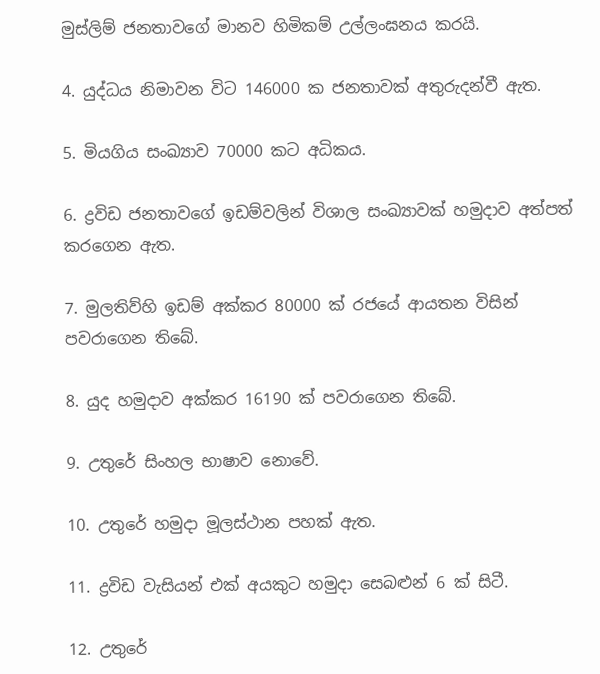මුස්ලිම් ජනතාවගේ මානව හිමිකම් උල්ලංඝනය කරයි.

4. යුද්ධය නිමාවන විට 146000 ක ජනතාවක් අතුරුදන්වී ඇත.

5. මියගිය සංඛ්‍යාව 70000 කට අධිකය.

6. ද්‍රවිඩ ජනතාවගේ ඉඩම්වලින් විශාල සංඛ්‍යාවක් හමුදාව අත්පත් කරගෙන ඇත.

7. මුලතිව්හි ඉඩම් අක්කර 80000 ක් රජයේ ආයතන විසින් පවරාගෙන තිබේ.

8. යුද හමුදාව අක්කර 16190 ක් පවරාගෙන තිබේ.

9. උතුරේ සිංහල භාෂාව නොවේ.

10. උතුරේ හමුදා මූලස්ථාන පහක් ඇත.

11. ද්‍රවිඩ වැසියන් එක් අයකුට හමුදා සෙබළුන් 6 ක් සිටී.

12. උතුරේ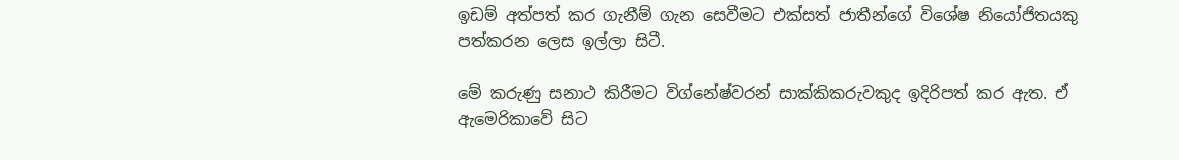ඉඩම් අත්පත් කර ගැනීම් ගැන සෙවීමට එක්සත් ජාතීන්ගේ විශේෂ නියෝජිතයකු පත්කරන ලෙස ඉල්ලා සිටී.

මේ කරුණු සනාථ කිරීමට විග්නේෂ්වරන් සාක්කිකරුවකුද ඉදිරිපත් කර ඇත. ඒ ඇමෙරිකාවේ සිට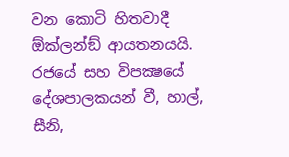වන කොටි හිතවාදී ඕක්ලන්ඞ් ආයතනයයි. රජයේ සහ විපක්‍ෂයේ දේශපාලකයන් වී, හාල්, සීනි,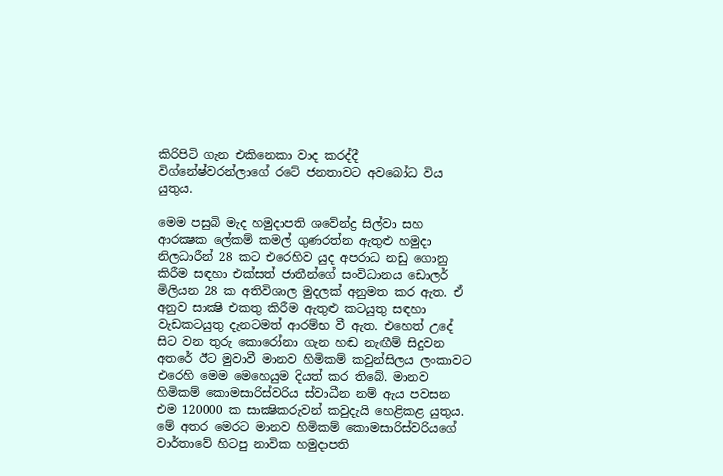කිරිපිටි ගැන එකිනෙකා වාද කරද්දී විග්නේෂ්වරන්ලාගේ රටේ ජනතාවට අවබෝධ විය යුතුය.

මෙම පසුබි මැද හමුදාපති ශවේන්ද්‍ර සිල්වා සහ ආරක්‍ෂක ලේකම් කමල් ගුණරත්න ඇතුළු හමුදා නිලධාරීන් 28 කට එරෙහිව යුද අපරාධ නඩු ගොනු කිරීම සඳහා එක්සත් ජාතීන්ගේ සංවිධානය ඩොලර් මිලියන 28 ක අතිවිශාල මුදලක් අනුමත කර ඇත. ඒ අනුව සාක්‍ෂි එකතු කිරීම ඇතුළු කටයුතු සඳහා වැඩකටයුතු දැනටමත් ආරම්භ වී ඇත. එහෙත් උදේ සිට වන තුරු කොරෝනා ගැන හඬ නැඟීම් සිදුවන අතරේ ඊට මුවාවී මානව හිමිකම් කවුන්සිලය ලංකාවට එරෙහි මෙම මෙහෙයුම දියත් කර තිබේ. මානව හිමිකම් කොමසාරිස්වරිය ස්වාධීන නම් ඇය පවසන එම 120000 ක සාක්‍ෂිකරුවන් කවුදැයි හෙළිකළ යුතුය. මේ අතර මෙරට මානව හිමිකම් කොමසාරිස්වරියගේ වාර්තාවේ හිටපු නාවික හමුදාපති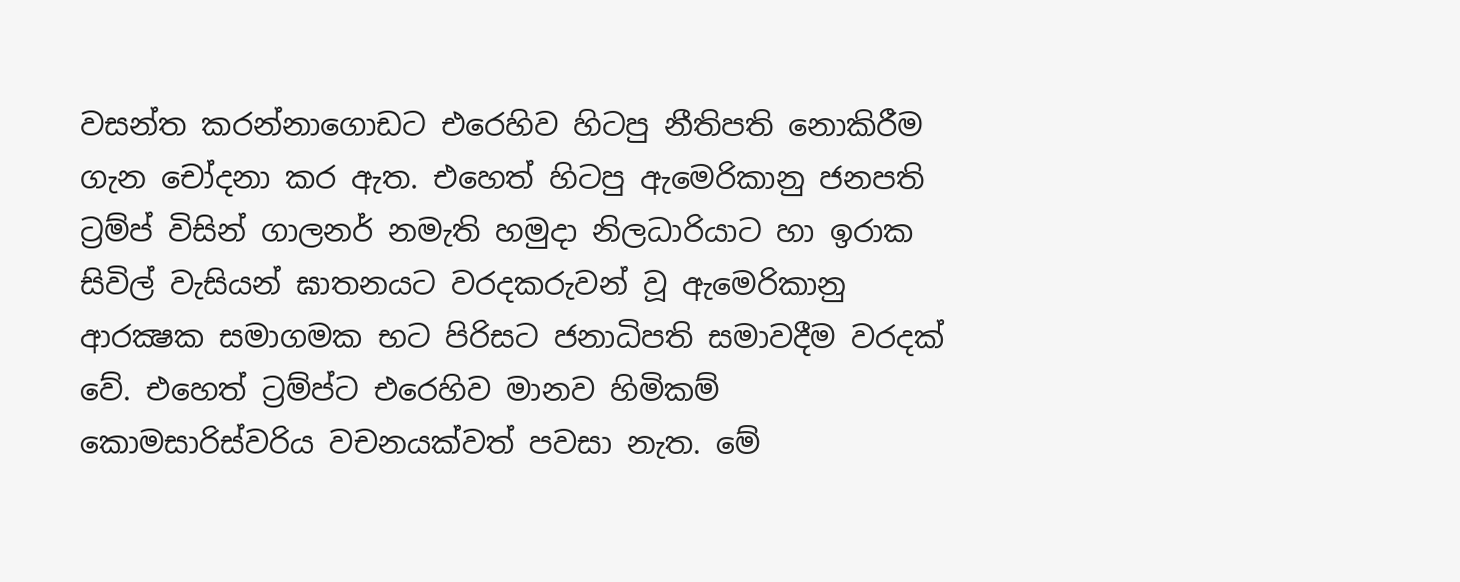වසන්ත කරන්නාගොඩට එරෙහිව හිටපු නීතිපති නොකිරීම ගැන චෝදනා කර ඇත. එහෙත් හිටපු ඇමෙරිකානු ජනපති ට්‍රම්ප් විසින් ගාලනර් නමැති හමුදා නිලධාරියාට හා ඉරාක සිවිල් වැසියන් ඝාතනයට වරදකරුවන් වූ ඇමෙරිකානු ආරක්‍ෂක සමාගමක භට පිරිසට ජනාධිපති සමාවදීම වරදක් වේ. එහෙත් ට්‍රම්ප්ට එරෙහිව මානව හිමිකම් කොමසාරිස්වරිය වචනයක්වත් පවසා නැත. මේ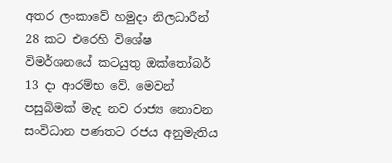අතර ලංකාවේ හමුදා නිලධාරීන් 28 කට එරෙහි විශේෂ විමර්ශනයේ කටයුතු ඔක්තෝබර් 13 දා ආරම්භ වේ. මෙවන් පසුබිමක් මැද නව රාජ්‍ය නොවන සංවිධාන පණතට රජය අනුමැතිය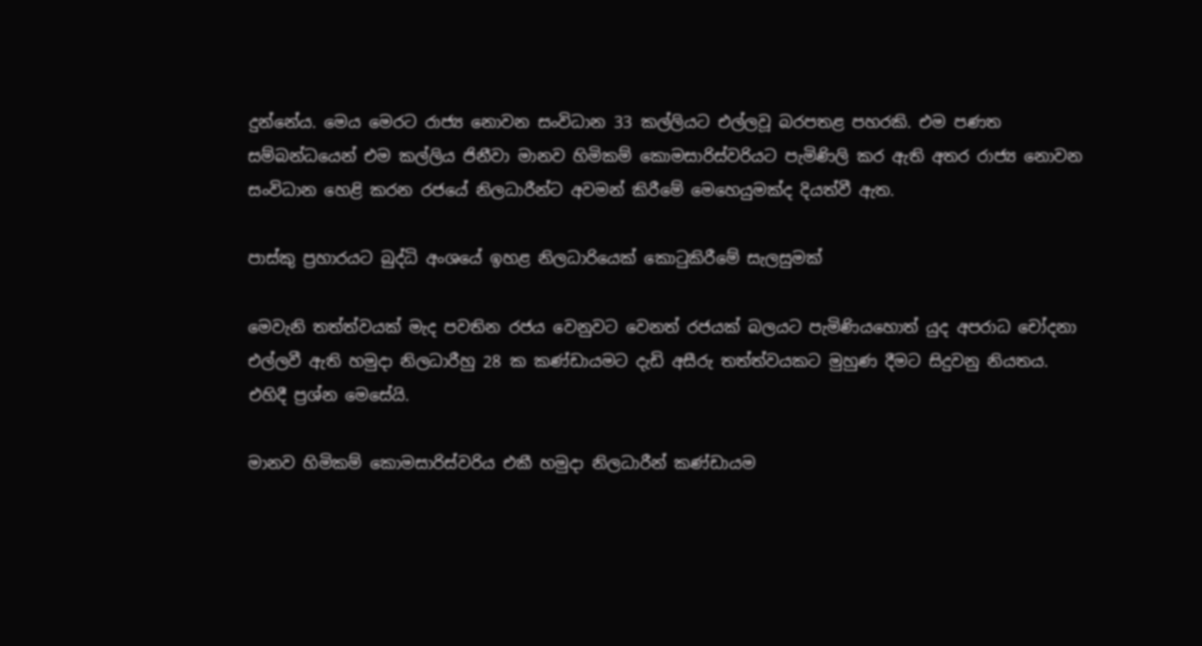දුන්නේය. මෙය මෙරට රාජ්‍ය නොවන සංවිධාන 33 කල්ලියට එල්ලවූ බරපතළ පහරකි. එම පණත සම්බන්ධයෙන් එම කල්ලිය ජිනීවා මානව හිමිකම් කොමසාරිස්වරියට පැමිණිලි කර ඇති අතර රාජ්‍ය නොවන සංවිධාන හෙළි කරන රජයේ නිලධාරීන්ට අවමන් කිරීමේ මෙහෙයුමක්ද දියත්වී ඇත.

පාස්කු ප්‍රහාරයට බුද්ධි අංශයේ ඉහළ නිලධාරියෙක් කොටුකිරීමේ සැලසුමක්

මෙවැනි තත්ත්වයක් මැද පවතින රජය වෙනුවට වෙනත් රජයක් බලයට පැමිණියහොත් යුද අපරාධ චෝදනා එල්ලවී ඇති හමුදා නිලධාරීහු 28 ක කණ්ඩායමට දැඩි අසීරු තත්ත්වයකට මුහුණ දීමට සිදුවනු නියතය. එහිදී ප්‍රශ්න මෙසේයි.

මානව හිමිකම් කොමසාරිස්වරිය එකී හමුදා නිලධාරීන් කණ්ඩායම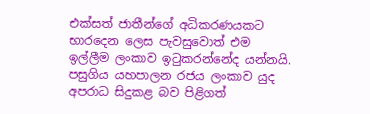එක්සත් ජාතීන්ගේ අධිකරණයකට භාරදෙන ලෙස පැවසුවොත් එම ඉල්ලීම ලංකාව ඉටුකරන්නේද යන්නයි. පසුගිය යහපාලන රජය ලංකාව යුද අපරාධ සිදුකළ බව පිළිගත්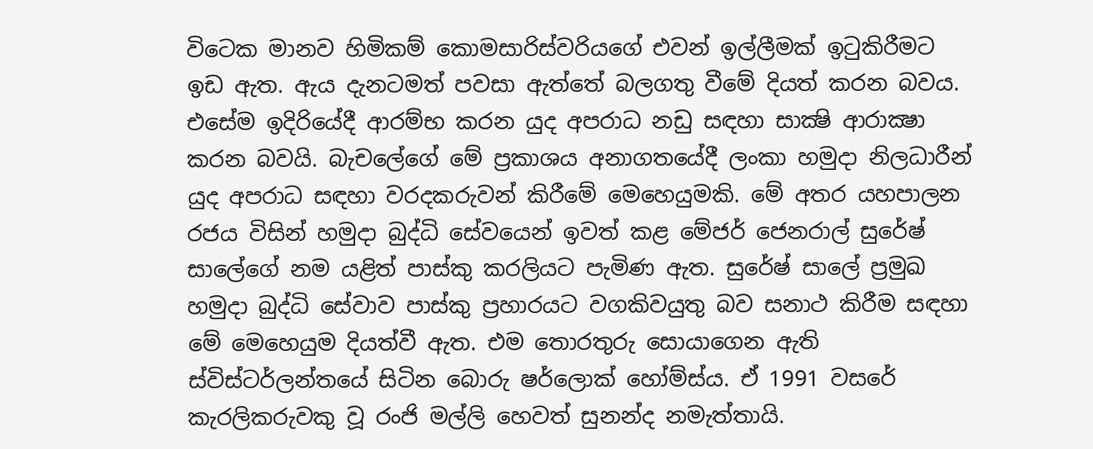විටෙක මානව හිමිකම් කොමසාරිස්වරියගේ එවන් ඉල්ලීමක් ඉටුකිරීමට ඉඩ ඇත. ඇය දැනටමත් පවසා ඇත්තේ බලගතු වීමේ දියත් කරන බවය. එසේම ඉදිරියේදී ආරම්භ කරන යුද අපරාධ නඩු සඳහා සාක්‍ෂි ආරාක්‍ෂා කරන බවයි. බැචලේගේ මේ ප්‍රකාශය අනාගතයේදී ලංකා හමුදා නිලධාරීන් යුද අපරාධ සඳහා වරදකරුවන් කිරීමේ මෙහෙයුමකි. මේ අතර යහපාලන රජය විසින් හමුදා බුද්ධි සේවයෙන් ඉවත් කළ මේජර් ජෙනරාල් සුරේෂ් සාලේගේ නම යළිත් පාස්කු කරලියට පැමිණ ඇත. සුරේෂ් සාලේ ප්‍රමුඛ හමුදා බුද්ධි සේවාව පාස්කු ප්‍රහාරයට වගකිවයුතු බව සනාථ කිරීම සඳහා මේ මෙහෙයුම දියත්වී ඇත. එම තොරතුරු සොයාගෙන ඇති ස්විස්ටර්ලන්තයේ සිටින බොරු ෂර්ලොක් හෝම්ස්ය. ඒ 1991 වසරේ කැරලිකරුවකු වූ රංජි මල්ලි හෙවත් සුනන්ද නමැත්තායි.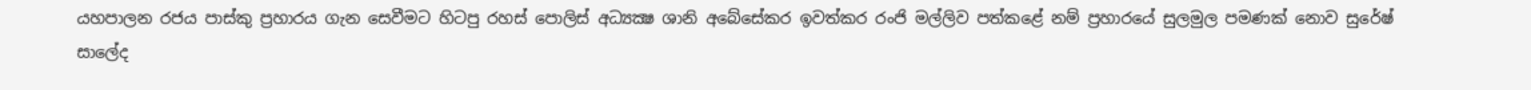යහපාලන රජය පාස්කු ප්‍රහාරය ගැන සෙවීමට හිටපු රහස් පොලිස් අධ්‍යක්‍ෂ ශානි අබේසේකර ඉවත්කර රංජි මල්ලිව පත්කළේ නම් ප්‍රහාරයේ සුලමුල පමණක් නොව සුරේෂ් සාලේද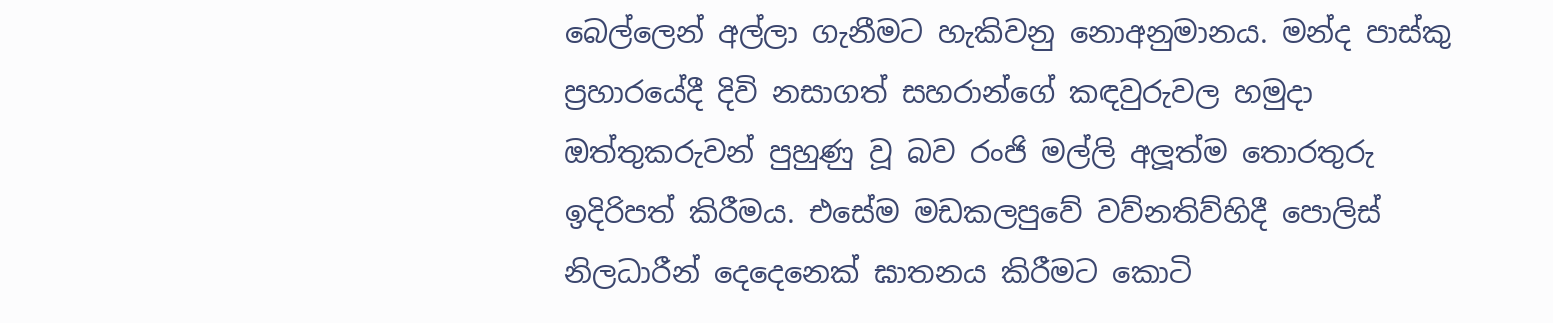බෙල්ලෙන් අල්ලා ගැනීමට හැකිවනු නොඅනුමානය. මන්ද පාස්කු ප්‍රහාරයේදී දිවි නසාගත් සහරාන්ගේ කඳවුරුවල හමුදා ඔත්තුකරුවන් පුහුණු වූ බව රංජි මල්ලි අලූත්ම තොරතුරු ඉදිරිපත් කිරීමය. එසේම මඩකලපුවේ වව්නතිව්හිදී පොලිස් නිලධාරීන් දෙදෙනෙක් ඝාතනය කිරීමට කොටි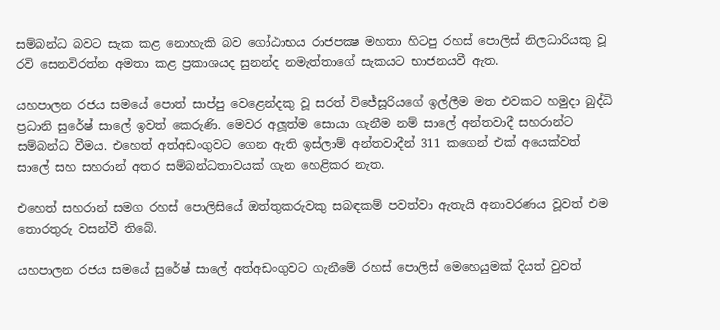සම්බන්ධ බවට සැක කළ නොහැකි බව ගෝඨාභය රාජපක්‍ෂ මහතා හිටපු රහස් පොලිස් නිලධාරියකු වූ රවි සෙනවිරත්න අමතා කළ ප්‍රකාශයද සුනන්ද නමැත්තාගේ සැකයට භාජනයවී ඇත.

යහපාලන රජය සමයේ පොත් සාප්පු වෙළෙන්දකු වූ සරත් විජේසූරියගේ ඉල්ලීම මත එවකට හමුදා බුද්ධි ප්‍රධානි සුරේෂ් සාලේ ඉවත් කෙරුණි. මෙවර අලූත්ම සොයා ගැනීම නම් සාලේ අන්තවාදී සහරාන්ට සම්බන්ධ වීමය. එහෙත් අත්අඩංගුවට ගෙන ඇති ඉස්ලාම් අන්තවාදීන් 311 කගෙන් එක් අයෙක්වත් සාලේ සහ සහරාන් අතර සම්බන්ධතාවයක් ගැන හෙළිකර නැත.

එහෙත් සහරාන් සමග රහස් පොලිසියේ ඔත්තුකරුවකු සබඳකම් පවත්වා ඇතැයි අනාවරණය වූවත් එම තොරතුරු වසන්වී තිබේ.

යහපාලන රජය සමයේ සුරේෂ් සාලේ අත්අඩංගුවට ගැනීමේ රහස් පොලිස් මෙහෙයුමක් දියත් වුවත්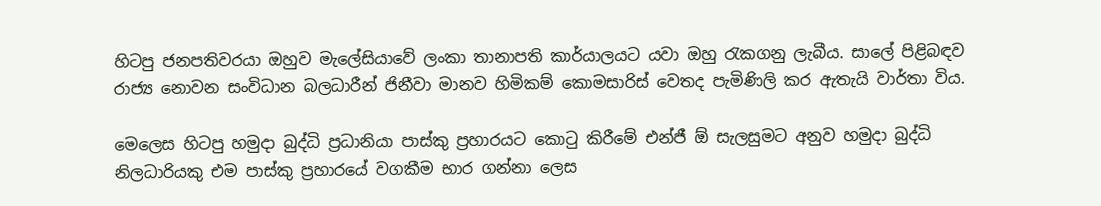හිටපු ජනපතිවරයා ඔහුව මැලේසියාවේ ලංකා තානාපති කාර්යාලයට යවා ඔහු රැකගනු ලැබීය. සාලේ පිළිබඳව රාජ්‍ය නොවන සංවිධාන බලධාරීන් ජිනීවා මානව හිමිකම් කොමසාරිස් වෙතද පැමිණිලි කර ඇතැයි වාර්තා විය.

මෙලෙස හිටපු හමුදා බුද්ධි ප්‍රධානියා පාස්කු ප්‍රහාරයට කොටු කිරීමේ එන්ජී ඕ සැලසුමට අනුව හමුදා බුද්ධි නිලධාරියකු එම පාස්කු ප්‍රහාරයේ වගකීම භාර ගන්නා ලෙස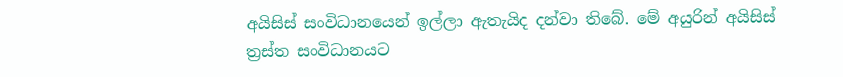අයිසිස් සංවිධානයෙන් ඉල්ලා ඇතැයිද දන්වා තිබේ. මේ අයුරින් අයිසිස් ත්‍රස්ත සංවිධානයට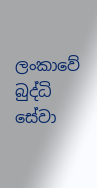ලංකාවේ බුද්ධි සේවා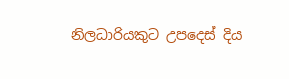නිලධාරියකුට උපදෙස් දිය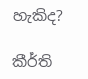හැකිද?

කීර්ති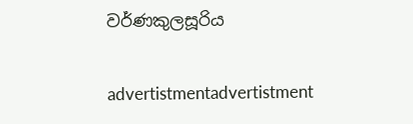වර්ණකුලසූරිය

advertistmentadvertistment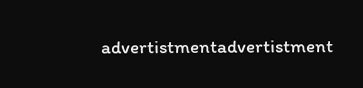advertistmentadvertistment